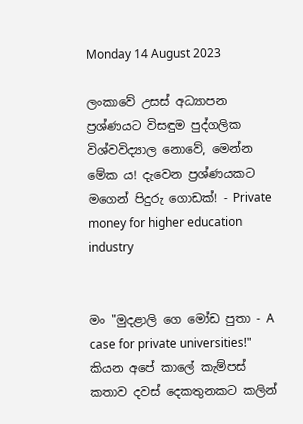Monday 14 August 2023

ලංකාවේ උසස් අධ්‍යාපන ප්‍රශ්ණයට විසඳුම පුද්ගලික විශ්වවිද්‍යාල නොවේ, මෙන්න මේක ය! දැවෙන ප්‍රශ්ණයකට මගෙන් පිදුරු ගොඩක්! - Private money for higher education industry


මං "මුදළාලි ගෙ මෝඩ පුතා - A case for private universities!" කියන අපේ කාලේ කැම්පස් කතාව දවස් දෙකතුනකට කලින්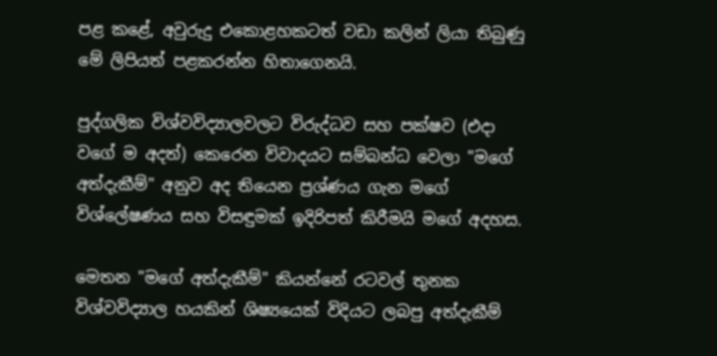පළ කළේ, අවුරුදු එකොළහකටත් වඩා කලින් ලියා තිබුණු මේ ලිපියත් පළකරන්න හිතාගෙනයි.

පුද්ගලික විශ්වවිද්‍යාලවලට විරුද්ධව සහ පක්ෂව (එදා වගේ ම අදත්) කෙරෙන විවාදයට සම්බන්ධ වෙලා "මගේ අත්දැකීම්" අනුව අද තියෙන ප්‍රශ්ණය ගැන මගේ විශ්ලේෂණය සහ විසඳුමක් ඉදිරිපත් කිරීමයි මගේ අදහස.

මෙතන "මගේ අත්දැකීම්" කියන්නේ රටවල් තුනක විශ්වවිද්‍යාල හයකින් ශිෂ්‍යයෙක් විදියට ලබපු අත්දැකීම්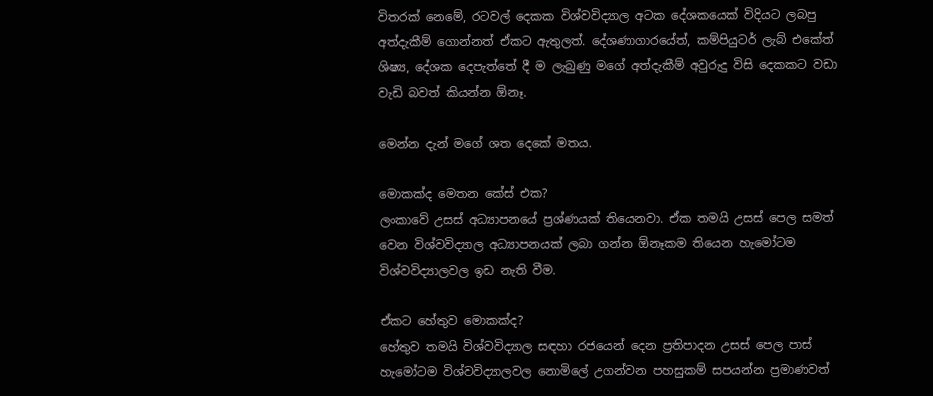විතරක් නෙමේ, රටවල් දෙකක විශ්වවිද්‍යාල අටක දේශකයෙක් විදියට ලබපු අත්දැකීම් ගොන්නත් ඒකට ඇතුලත්. දේශණාගාරයේත්, කම්පියුටර් ලැබ් එකේත් ශිෂ්‍ය, දේශක දෙපැත්තේ දී ම ලැබුණු මගේ අත්දැකීම් අවුරුදු විසි දෙකකට වඩා වැඩි බවත් කියන්න ඕනෑ.

මෙන්න දැන් මගේ ශත දෙකේ මතය.

මොකක්ද මෙතන කේස් එක?
ලංකාවේ උසස් අධ්‍යාපනයේ ප්‍රශ්ණයක් තියෙනවා. ඒක තමයි උසස් පෙල සමත් වෙන විශ්වවිද්‍යාල අධ්‍යාපනයක් ලබා ගන්න ඕනෑකම තියෙන හැමෝටම විශ්වවිද්‍යාලවල ඉඩ නැති වීම.

ඒකට හේතුව මොකක්ද?
හේතුව තමයි විශ්වවිද්‍යාල සඳහා රජයෙන් දෙන ප්‍රතිපාදන උසස් පෙල පාස් හැමෝටම විශ්වවිද්‍යාලවල නොමිලේ උගන්වන පහසුකම් සපයන්න ප්‍රමාණවත්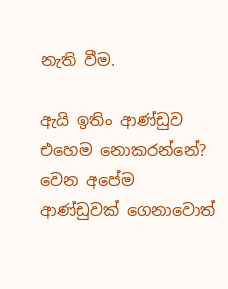නැති වීම.

ඇයි ඉතිං ආණ්ඩුව එහෙම නොකරන්නේ? වෙන අපේම ආණ්ඩුවක් ගෙනාවොත්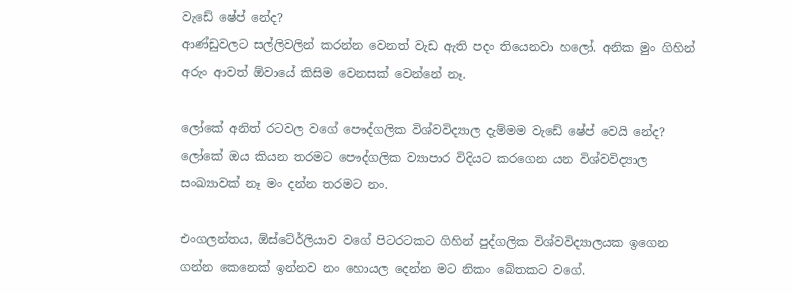වැඩේ ෂේප් නේද?
ආණ්ඩුවලට සල්ලිවලින් කරන්න වෙනත් වැඩ ඇති පදං තියෙනවා හලෝ. අනික මුං ගිහින් අරුං ආවත් ඕවායේ කිසිම වෙනසක් වෙන්නේ නෑ.

ලෝකේ අනිත් රටවල වගේ පෞද්ගලික විශ්වවිද්‍යාල දැම්මම වැඩේ ෂේප් වෙයි නේද?
ලෝකේ ඔය කියන තරමට පෞද්ගලික ව්‍යාපාර විදියට කරගෙන යන විශ්වවිද්‍යාල සංඛ්‍යාවක් නෑ මං දන්න තරමට නං.

එංගලන්තය, ඕස්ටේ‍ර්ලියාව වගේ පිටරටකට ගිහින් පුද්ගලික විශ්වවිද්‍යාලයක ඉගෙන ගන්න කෙනෙක් ඉන්නව නං හොයල දෙන්න මට නිකං බේතකට වගේ.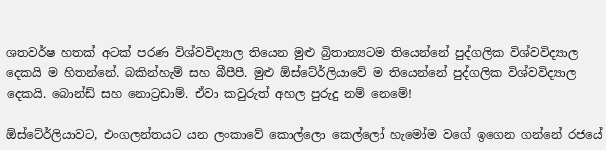ශතවර්ෂ හතක් අටක් පරණ විශ්වවිද්‍යාල තියෙන මුළු බ්‍රිතාන්‍යටම තියෙන්නේ පුද්ගලික විශ්වවිද්‍යාල දෙකයි ම හිතන්නේ. බකින්හැම් සහ බීපීපී. මුළු ඕස්ටේ‍ර්ලියාවේ ම තියෙන්නේ පුද්ගලික විශ්වවිද්‍යාල දෙකයි. බොන්ඩ් සහ නොට්‍රඩාම්. ඒවා කවුරුත් අහල පුරුදු නම් නෙමේ!

ඕස්ටේ‍ර්ලියාවට, එංගලන්තයට යන ලංකාවේ කොල්ලො කෙල්ලෝ හැමෝම වගේ ඉගෙන ගන්නේ රජයේ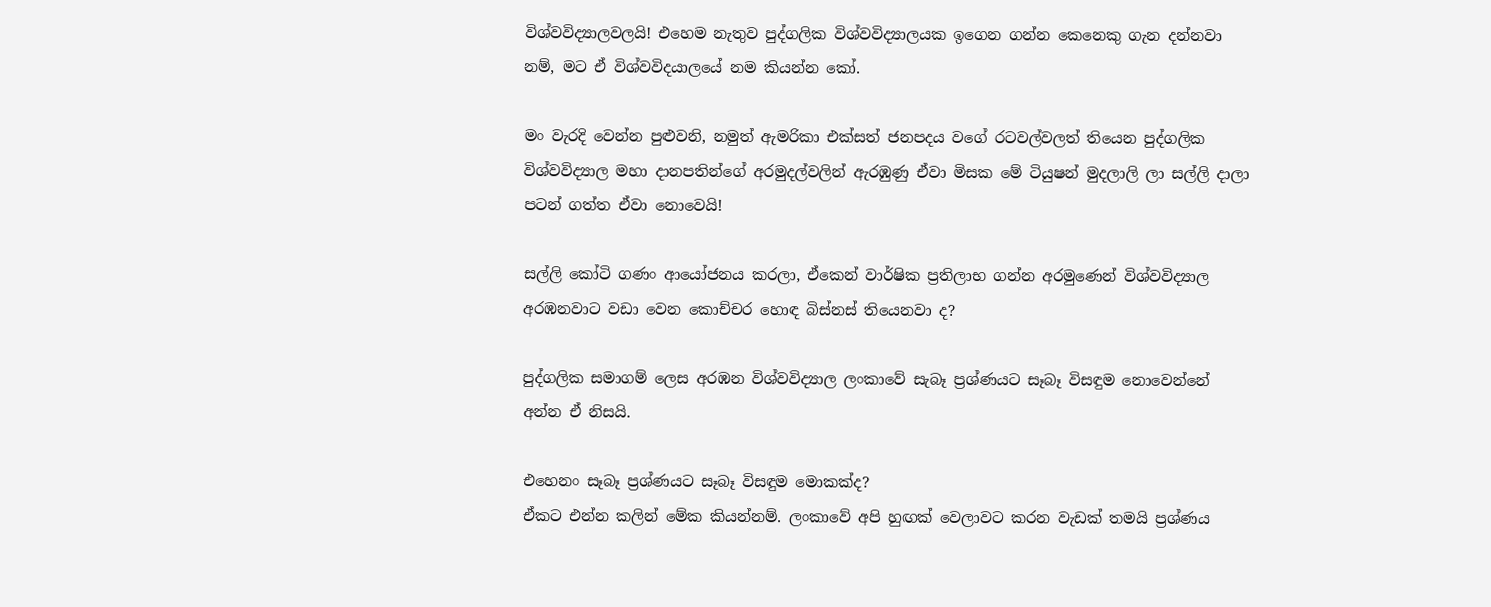විශ්වවිද්‍යාලවලයි! එහෙම නැතුව පුද්ගලික විශ්වවිද්‍යාලයක ඉගෙන ගන්න කෙනෙකු ගැන දන්නවා නම්, මට ඒ විශ්වවිදයාලයේ නම කියන්න කෝ.

මං වැරදි වෙන්න පුළුවනි, නමුත් ඇමරිකා එක්සත් ජනපදය වගේ රටවල්වලත් තියෙන පුද්ගලික විශ්වවිද්‍යාල මහා දානපතින්ගේ අරමුදල්වලින් ඇරඹුණු ඒවා මිසක මේ ටියුෂන් මුදලාලි ලා සල්ලි දාලා පටන් ගත්ත ඒවා නොවෙයි!

සල්ලි කෝටි ගණං ආයෝජනය කරලා, ඒකෙන් වාර්ෂික ප්‍රතිලාභ ගන්න අරමුණෙන් විශ්වවිද්‍යාල අරඹනවාට වඩා වෙන කොච්චර හොඳ බිස්නස් තියෙනවා ද?

පුද්ගලික සමාගම් ලෙස අරඹන විශ්වවිද්‍යාල ලංකාවේ සැබෑ ප්‍රශ්ණයට සෑබෑ විසඳුම නොවෙන්නේ අන්න ඒ නිසයි.

එහෙනං සෑබෑ ප්‍රශ්ණයට සෑබෑ විසඳුම මොකක්ද?
ඒකට එන්න කලින් මේක කියන්නම්. ලංකාවේ අපි හුඟක් වෙලාවට කරන වැඩක් තමයි ප්‍රශ්ණය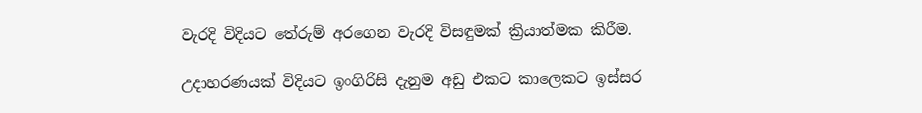වැරදි විදියට තේරුම් අරගෙන වැරදි විසඳුමක් ක්‍රියාත්මක කිරීම.

උදාහරණයක් විදියට ඉංගිරිසි දැනුම අඩු එකට කාලෙකට ඉස්සර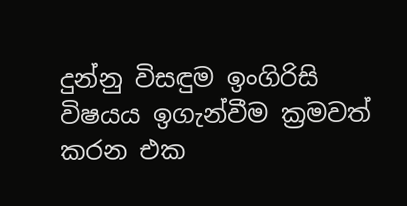දුන්නු විසඳුම ඉංගිරිසි විෂයය ඉගැන්වීම ක්‍රමවත් කරන එක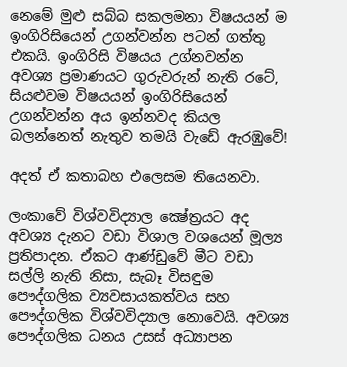නෙමේ මුළු සබ්බ සකලමනා විෂයයන් ම ඉංගිරිසියෙන් උගන්වන්න පටන් ගත්තු එකයි. ඉංගිරිසි විෂයය උග්නවන්න අවශ්‍ය ප්‍රමාණයට ගුරුවරුන් නැති රටේ, සියළුවම විෂයයන් ඉංගිරිසියෙන් උගන්වන්න අය ඉන්නවද කියල බලන්නෙත් නැතුව තමයි වැඩේ ඇරඹුවේ!

අදත් ඒ කතාබහ එලෙසම තියෙනවා.

ලංකාවේ විශ්වවිද්‍යාල ක්‍ෂේත්‍රයට අද අවශ්‍ය දැනට වඩා විශාල වශයෙන් මූල්‍ය ප්‍රතිපාදන. ඒකට ආණ්ඩුවේ මීට වඩා සල්ලි නැති නිසා, සැබෑ විසඳුම පෞද්ගලික ව්‍යවසායකත්වය සහ පෞද්ගලික විශ්වවිද්‍යාල නොවෙයි. අවශ්‍ය පෞද්ගලික ධනය උසස් අධ්‍යාපන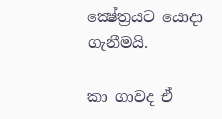ක්‍ෂේත්‍රයට යොදා ගැනීමයි.

කා ගාවද ඒ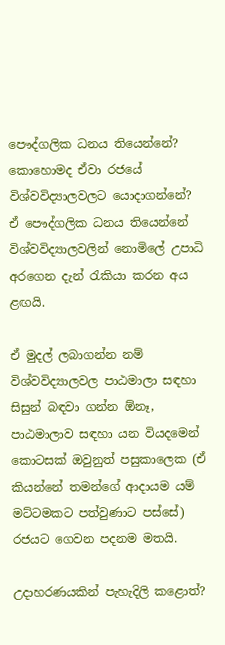පෞද්ගලික ධනය තියෙන්නේ? කොහොමද ඒවා රජයේ විශ්වවිද්‍යාලවලට යොදාගන්නේ?
ඒ පෞද්ගලික ධනය තියෙන්නේ විශ්වවිද්‍යාලවලින් නොමිලේ උපාධි අරගෙන දැන් රැකියා කරන අය ළඟයි.

ඒ මුදල් ලබාගන්න නම් විශ්වවිද්‍යාලවල පාඨමාලා සඳහා සිසුන් බඳවා ගන්න ඕනෑ, පාඨමාලාව සඳහා යන වියදමෙන් කොටසක් ඔවුනුත් පසුකාලෙක (ඒ කියන්නේ තමන්ගේ ආදායම යම් මට්ටමකට පත්වුණාට පස්සේ) රජයට ගෙවන පදනම මතයි.

උදාහරණයකින් පැහැදිලි කළොත්?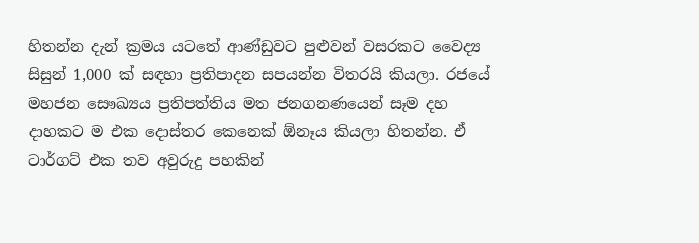හිතන්න දැන් ක්‍රමය යටතේ ආණ්ඩුවට පුළුවන් වසරකට වෛද්‍ය සිසුන් 1,000 ක් සඳහා ප්‍රතිපාදන සපයන්න විතරයි කියලා. රජයේ මහජන සෞඛ්‍යය ප්‍රතිපත්තිය මත ජනගනණයෙන් සෑම දහ දාහකට ම එක දොස්තර කෙනෙක් ඕනෑය කියලා හිතන්න. ඒ ටාර්ගට් එක තව අවුරුදු පහකින්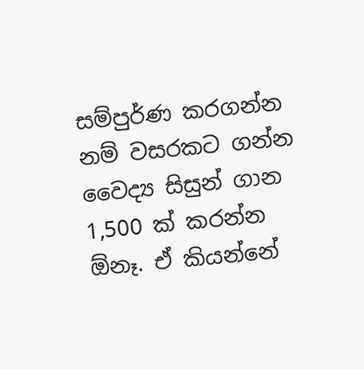සම්පුර්ණ කරගන්න නම් වසරකට ගන්න වෛද්‍ය සිසුන් ගාන 1,500 ක් කරන්න ඕනෑ. ඒ කියන්නේ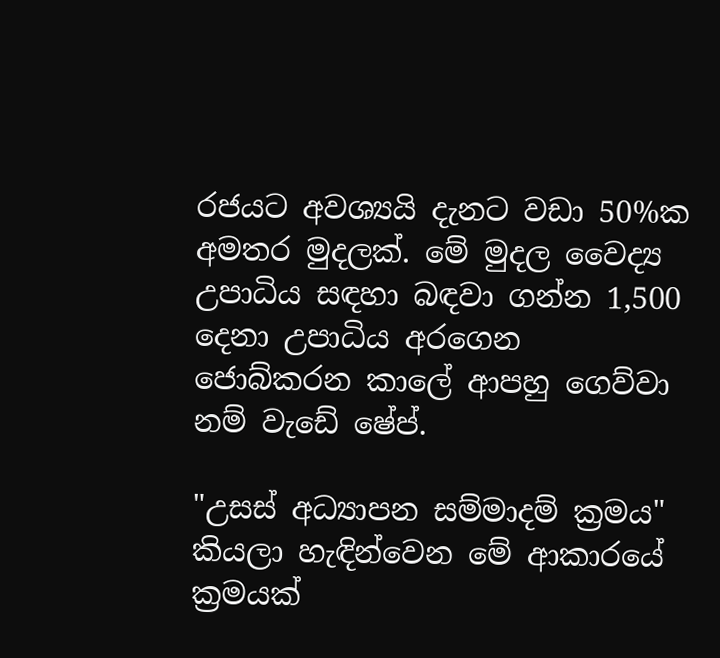රජයට අවශ්‍යයි දැනට වඩා 50%ක අමතර මුදලක්. මේ මුදල වෛද්‍ය උපාධිය සඳහා බඳවා ගන්න 1,500 දෙනා උපාධිය අරගෙන ජොබ්කරන කාලේ ආපහු ගෙව්වා නම් වැඩේ ෂේප්.

"උසස් අධ්‍යාපන සම්මාදම් ක්‍රමය" කියලා හැඳින්වෙන මේ ආකාරයේ ක්‍රමයක්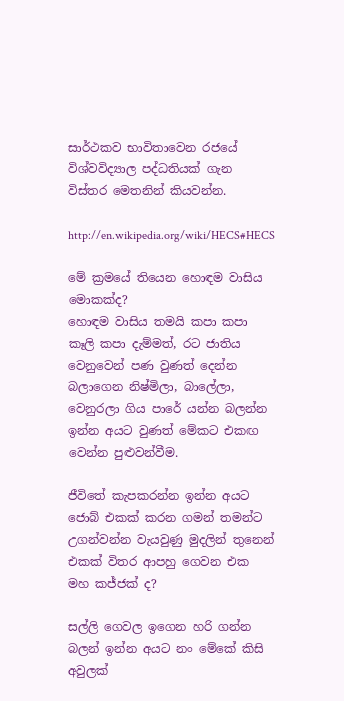සාර්ථකව භාවිතාවෙන රජයේ විශ්වවිද්‍යාල පද්ධතියක් ගැන විස්තර මෙතනින් කියවන්න.

http://en.wikipedia.org/wiki/HECS#HECS

මේ ක්‍රමයේ තියෙන හොඳම වාසිය මොකක්ද?
හොඳම වාසිය තමයි කපා කපා කෑලි කපා දැම්මත්, රට ජාතිය වෙනුවෙන් පණ වුණත් දෙන්න බලාගෙන නිෂ්මිලා, බාලේලා, වෙනුරලා ගිය පාරේ යන්න බලන්න ඉන්න අයට වුණත් මේකට එකඟ වෙන්න පුළුවන්වීම.

ජීවිතේ කැපකරන්න ඉන්න අයට ජොබ් එකක් කරන ගමන් තමන්ට උගන්වන්න වැයවුණු මුදලින් තුනෙන් එකක් විතර ආපහු ගෙවන එක මහ කජ්ජක් ද?

සල්ලි ගෙවල ඉගෙන හරි ගන්න බලන් ඉන්න අයට නං මේකේ කිසි අවුලක්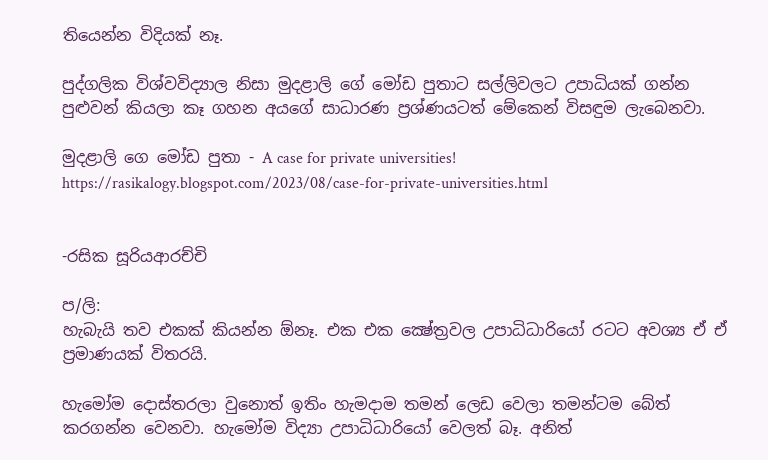තියෙන්න විදියක් නෑ.

පුද්ගලික විශ්වවිද්‍යාල නිසා මුදළාලි ගේ මෝඩ පුතාට සල්ලිවලට උපාධියක් ගන්න පුළුවන් කියලා කෑ ගහන අයගේ සාධාරණ ප්‍රශ්ණයටත් මේකෙන් විසඳුම ලැබෙනවා.

මුදළාලි ගෙ මෝඩ පුතා - A case for private universities!
https://rasikalogy.blogspot.com/2023/08/case-for-private-universities.html


-රසික සූරියආරච්චි

ප/ලි:
හැබැයි තව එකක් කියන්න ඕනෑ. එක එක ක්‍ෂේත්‍රවල උපාධිධාරියෝ රටට අවශ්‍ය ඒ ඒ ප්‍රමාණයක් විතරයි.

හැමෝම දොස්තරලා වුනොත් ඉතිං හැමදාම තමන් ලෙඩ වෙලා තමන්ටම බේත් කරගන්න වෙනවා. හැමෝම විද්‍යා උපාධිධාරියෝ වෙලත් බෑ. අනිත්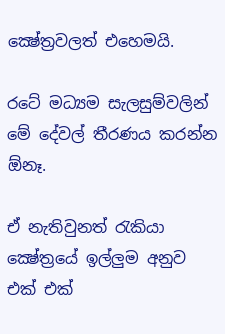ක්‍ෂේත්‍රවලත් එහෙමයි.

රටේ මධ්‍යම සැලසුම්වලින් මේ දේවල් තීරණය කරන්න ඕනෑ.

ඒ නැතිවුනත් රැකියා ක්‍ෂේත්‍රයේ ඉල්ලුම අනුව එක් එක්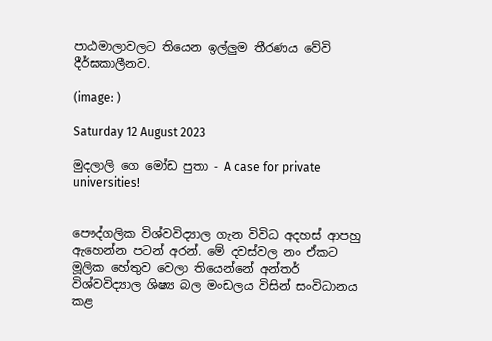පාඨමාලාවලට තියෙන ඉල්ලුම තීරණය වේවි දීර්ඝකාලීනව.

(image: )

Saturday 12 August 2023

මුදලාලි ගෙ මෝඩ පුතා - A case for private universities!


පෞද්ගලික විශ්වවිද්‍යාල ගැන විවිධ අදහස් ආපහු ඇහෙන්න පටන් අරන්. මේ දවස්වල නං ඒකට මූලික හේතුව වෙලා තියෙන්නේ අන්තර් විශ්වවිද්‍යාල ශිෂ්‍ය බල මංඩලය විසින් සංවිධානය කළ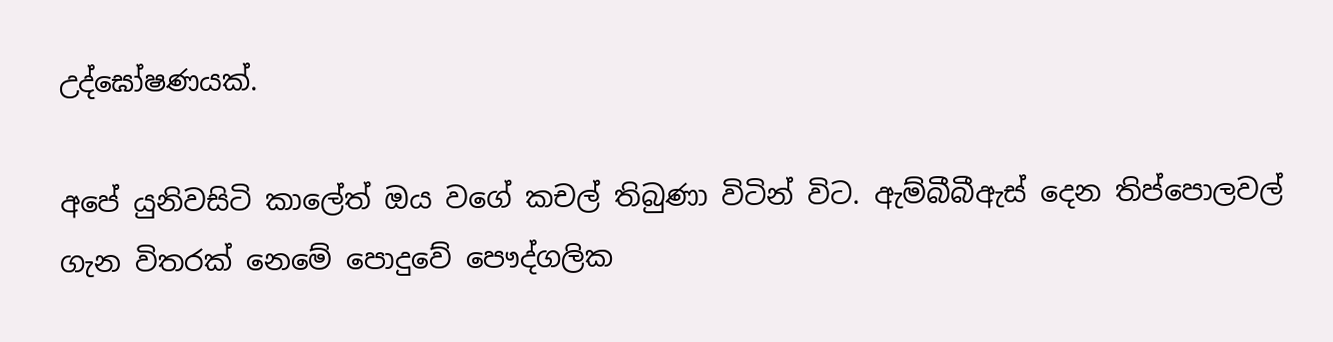උද්ඝෝෂණයක්.

අපේ යුනිවසිටි කාලේත් ඔය වගේ කචල් තිබුණා විටින් විට. ඇම්බීබීඇස් දෙන තිප්පොලවල් ගැන විතරක් නෙමේ පොදුවේ පෞද්ගලික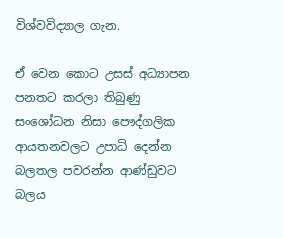විශ්වවිද්‍යාල ගැන.

ඒ වෙන කොට උසස් අධ්‍යාපන පනතට කරලා තිබුණු සංශෝධන නිසා පෞද්ගලික ආයතනවලට උපාධි දෙන්න බලතල පවරන්න ආණ්ඩුවට බලය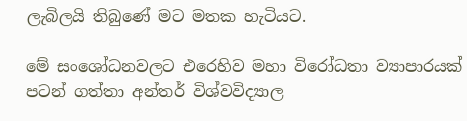ලැබිලයි තිබුණේ මට මතක හැටියට.

මේ සංශෝධනවලට එරෙහිව මහා විරෝධතා ව්‍යාපාරයක් පටන් ගත්තා අන්තර් විශ්වවිද්‍යාල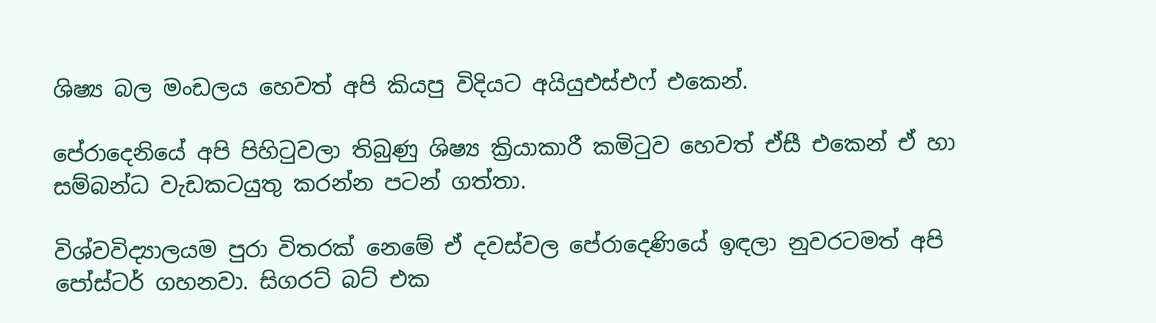ශිෂ්‍ය බල මංඩලය හෙවත් අපි කියපු විදියට අයියුඑස්එෆ් එකෙන්.

පේරාදෙනියේ අපි පිහිටුවලා තිබුණු ශිෂ්‍ය ක්‍රියාකාරී කමිටුව හෙවත් ඒසී එකෙන් ඒ හා සම්බන්ධ වැඩකටයුතු කරන්න පටන් ගත්තා.

විශ්වවිද්‍යාලයම පුරා විතරක් නෙමේ ඒ දවස්වල පේරාදෙණියේ ඉඳලා නුවරටමත් අපි පෝස්ටර් ගහනවා. සිගරට් බට් එක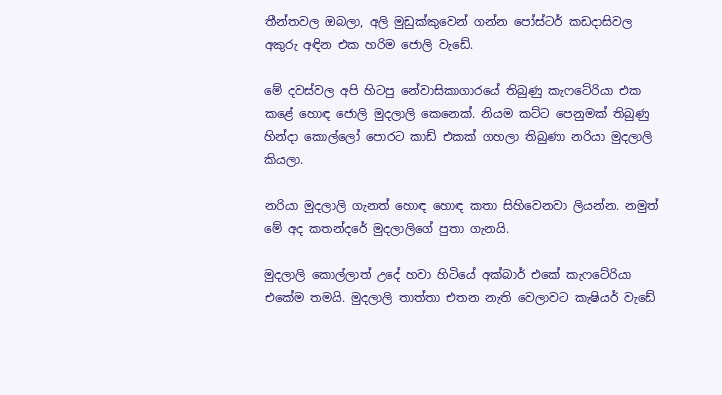තීන්තවල ඔබලා, අලි මුඩුක්කුවෙන් ගන්න පෝස්ටර් කඩදාසිවල අකුරු අඳින එක හරිම ජොලි වැඩේ.

මේ දවස්වල අපි හිටපු නේවාසිකාගාරයේ තිබුණු කැෆටේරියා එක කළේ හොඳ ජොලි මුදලාලි කෙනෙක්. නියම කට්ට පෙනුමක් තිබුණු හින්දා කොල්ලෝ පොරට කාඩ් එකක් ගහලා තිබුණා නරියා මුදලාලි කියලා.

නරියා මුදලාලි ගැනත් හොඳ හොඳ කතා සිහිවෙනවා ලියන්න. නමුත් මේ අද කතන්දරේ මුදලාලිගේ පුතා ගැනයි.

මුදලාලි කොල්ලාත් උදේ හවා හිටියේ අක්බාර් එකේ කැෆටේරියා එකේම තමයි. මුදලාලි තාත්තා එතන නැති වෙලාවට කැෂියර් වැඩේ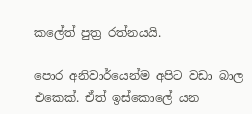කලේත් පුත්‍ර රත්නයයි.

පොර අනිවාර්යෙන්ම අපිට වඩා බාල එකෙක්. ඒත් ඉස්කොලේ යන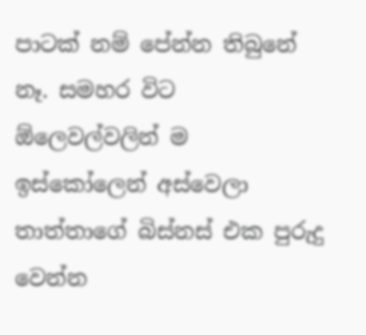පාටක් නම් පේන්න තිබුනේ නෑ. සමහර විට ඕලෙවල්වලින් ම ඉස්කෝලෙන් අස්වෙලා තාත්තාගේ බිස්නස් එක පුරුදු වෙන්න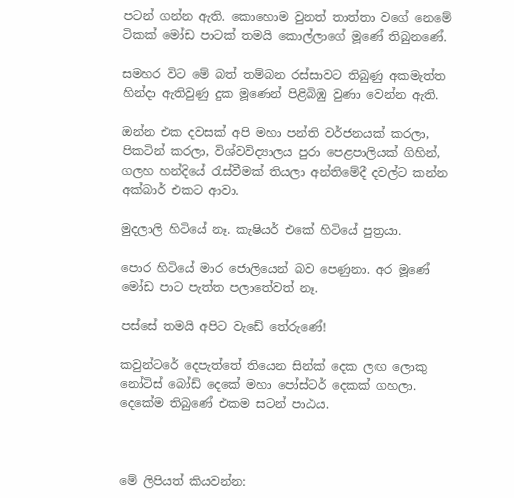පටන් ගන්න ඇති. කොහොම වුනත් තාත්තා වගේ නෙමේ ටිකක් මෝඩ පාටක් තමයි කොල්ලාගේ මූණේ තිබුනණේ.

සමහර විට මේ බත් තම්බන රස්සාවට තිබුණු අකමැත්ත හින්දා ඇතිවුණු දුක මූණෙන් පිළිබිඹු වුණා වෙන්න ඇති.

ඔන්න එක දවසක් අපි මහා පන්ති වර්ජනයක් කරලා, පිකටින් කරලා, විශ්වවිද්‍යාලය පුරා පෙළපාලියක් ගිහින්, ගලහ හන්දියේ රැස්වීමක් තියලා අන්තිමේදී දවල්ට කන්න අක්බාර් එකට ආවා.

මුදලාලි හිටියේ නෑ. කැෂියර් එකේ හිටියේ පුත්‍රයා.

පොර හිටියේ මාර ජොලියෙන් බව පෙණුනා. අර මූණේ මෝඩ පාට පැත්ත පලාතේවත් නෑ.

පස්සේ තමයි අපිට වැඩේ තේරුණේ!

කවුන්ටරේ දෙපැත්තේ තියෙන සින්ක් දෙක ලඟ ලොකු නෝටිස් බෝඩ් දෙකේ මහා පෝස්ටර් දෙකක් ගහලා. දෙකේම තිබුණේ එකම සටන් පාඨය.



මේ ලිපියත් කියවන්න: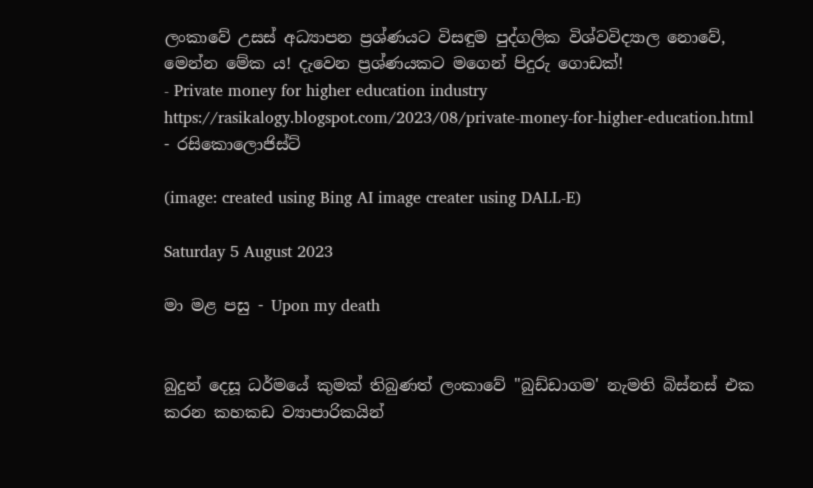ලංකාවේ උසස් අධ්‍යාපන ප්‍රශ්ණයට විසඳුම පුද්ගලික විශ්වවිද්‍යාල නොවේ, මෙන්න මේක ය! දැවෙන ප්‍රශ්ණයකට මගෙන් පිදුරු ගොඩක්!
- Private money for higher education industry
https://rasikalogy.blogspot.com/2023/08/private-money-for-higher-education.html
- රසිකොලොජිස්ට්

(image: created using Bing AI image creater using DALL-E)

Saturday 5 August 2023

මා මළ පසු - Upon my death


බුදුන් දෙසූ ධර්මයේ කුමක් තිබුණත් ලංකාවේ "බුඩ්ඩාගම' නැමති බිස්නස් එක කරන කහකඩ ව්‍යාපාරිකයින්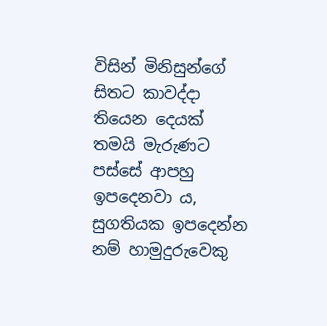විසින් මිනිසුන්ගේ සිතට කාවද්දා තියෙන දෙයක් තමයි මැරුණට පස්සේ ආපහු ඉපදෙනවා ය, සුගතියක ඉපදෙන්න නම් හාමුදුරුවෙකු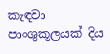කැඳවා පාංශුකූලයක් දිය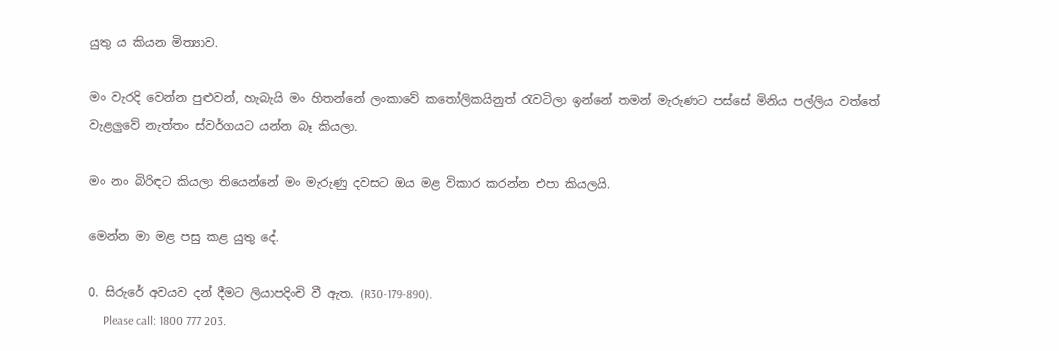යුතු ය කියන මිත්‍යාව.

මං වැරදි වෙන්න පුළුවන්, හැබැයි මං හිතන්නේ ලංකාවේ කතෝලිකයිනුත් රැවටිලා ඉන්නේ තමන් මැරුණට පස්සේ මිනිය පල්ලිය වත්තේ වැළලුවේ නැත්තං ස්වර්ගයට යන්න බෑ කියලා.

මං නං බිරිඳට කියලා තියෙන්නේ මං මැරුණු දවසට ඔය මළ විකාර කරන්න එපා කියලයි.

මෙන්න මා මළ පසු කළ යුතු දේ.

0. සිරුරේ අවයව දන් දීමට ලියාපදිංචි වී ඇත. (R30-179-890).
     Please call: 1800 777 203.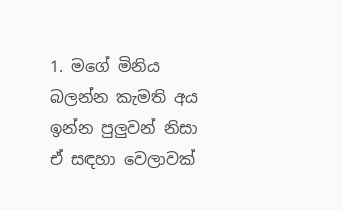1. මගේ මිනිය බලන්න කැමති අය ඉන්න පුලුවන් නිසා ඒ සඳහා වෙලාවක්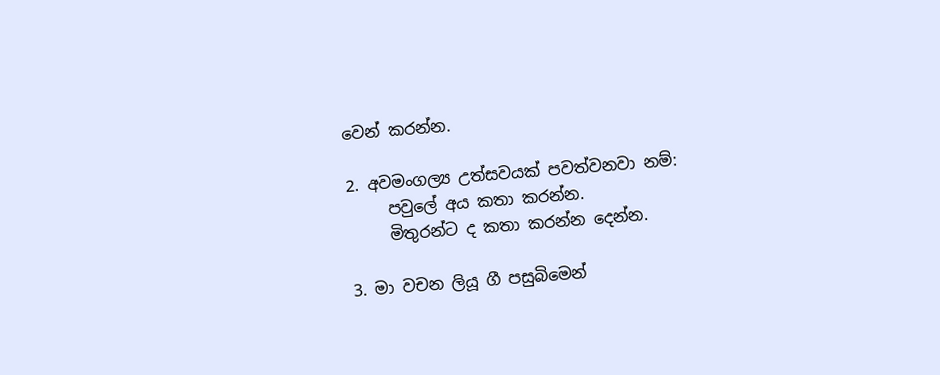වෙන් කරන්න.

2. අවමංගල්‍ය උත්සවයක් පවත්වනවා නම්:
     පවුලේ අය කතා කරන්න.
     මිතුරන්ට ද කතා කරන්න දෙන්න.

3. මා වචන ලියූ ගී පසුබිමෙන්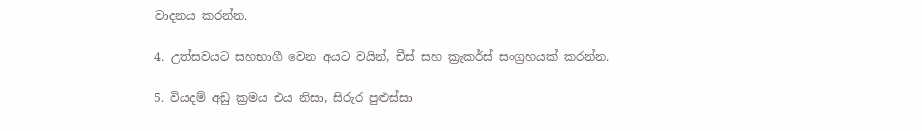වාදනය කරන්න.

4. උත්සවයට සහභාගී වෙන අයට වයින්, චීස් සහ ක්‍රැකර්ස් සංග්‍රහයක් කරන්න.

5. වියදම් අඩු ක්‍රමය එය නිසා, සිරුර පුළුස්සා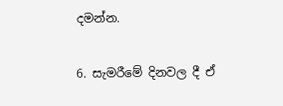දමන්න.

6. සැමරීමේ දිනවල දී ඒ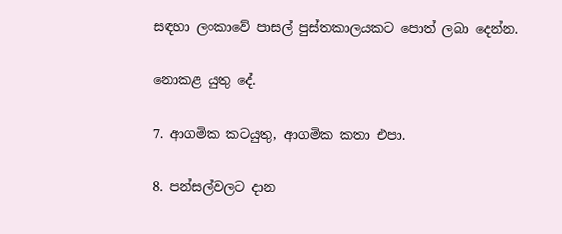සඳහා ලංකාවේ පාසල් පුස්තකාලයකට පොත් ලබා දෙන්න.

නොකළ යුතු දේ.

7. ආගමික කටයුතු, ආගමික කතා එපා.

8. පන්සල්වලට දාන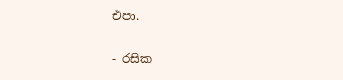එපා.

- රසික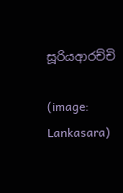සූරියආරච්චි

(image: Lankasara)